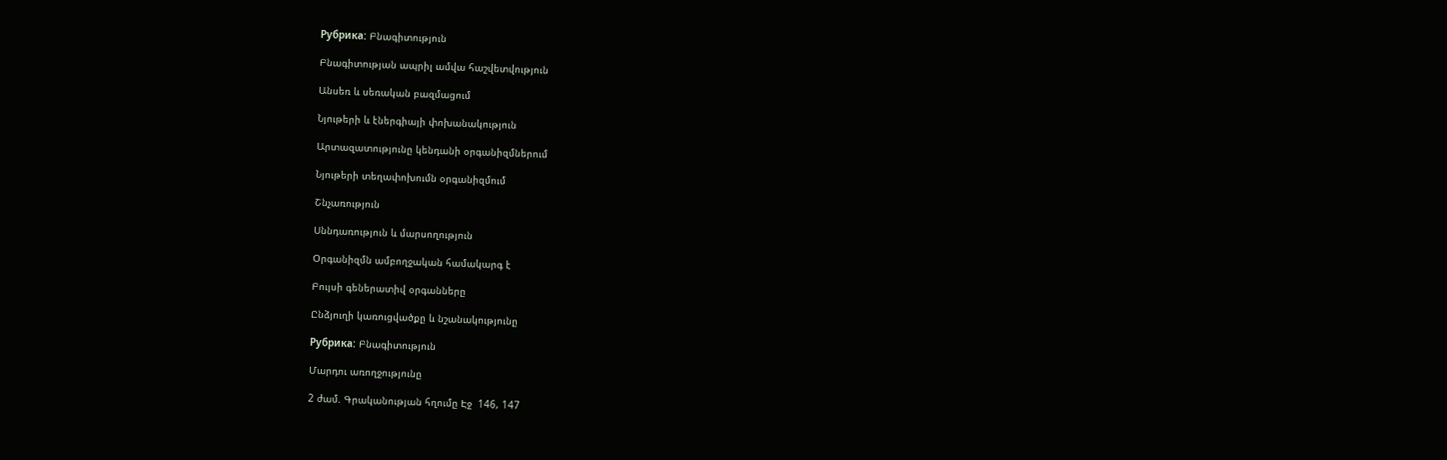Рубрика: Բնագիտություն

Բնագիտության ապրիլ ամվա հաշվետվություն

Անսեռ և սեռական բազմացում

Նյութերի և էներգիայի փոխանակություն

Արտազատությունը կենդանի օրգանիզմներում

Նյութերի տեղափոխումն օրգանիզմում

Շնչառություն

Սննդառություն և մարսողություն

Օրգանիզմն ամբողջական համակարգ է

Բույսի գեներատիվ օրգանները

Ընձյուղի կառուցվածքը և նշանակությունը

Рубрика: Բնագիտություն

Մարդու առողջությունը

2 ժամ. Գրականության հղումը Էջ  146, 147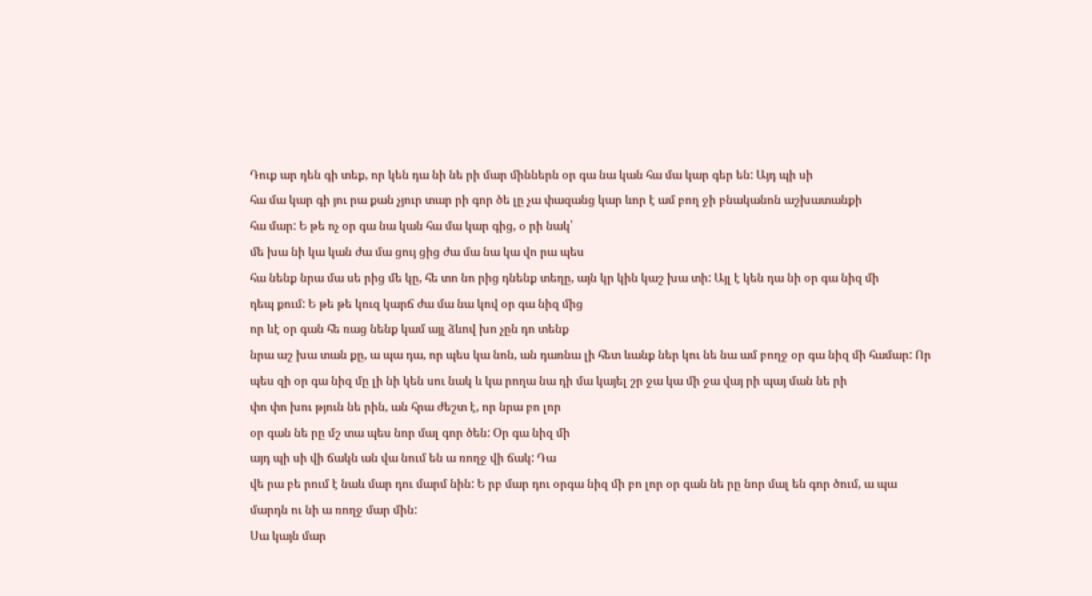Դուք ար դեն գի տեք, որ կեն դա նի նե րի մար միններն օր գա նա կան հա մա կար գեր են: Այդ պի սի
հա մա կար գի յու րա քան չյուր տար րի գոր ծե լը չա փազանց կար ևոր է ամ բող ջի բնականոն աշխատանքի
հա մար: Ե թե ոչ օր գա նա կան հա մա կար գից, օ րի նակ՝
մե խա նի կա կան ժա մա ցույ ցից ժա մա նա կա վո րա պես
հա նենք նրա մա սե րից մե կը, հե տո նո րից դնենք տեղը, այն կր կին կաշ խա տի: Այլ է կեն դա նի օր գա նիզ մի
դեպ քում: Ե թե թե կուզ կարճ ժա մա նա կով օր գա նիզ մից
որ ևէ օր գան հե ռաց նենք կամ այլ ձևով խո չըն դո տենք
նրա աշ խա տան քը, ա պա դա, որ պես կա նոն, ան դառնա լի հետ ևանք ներ կու նե նա ամ բողջ օր գա նիզ մի համար: Որ պես զի օր գա նիզ մը լի նի կեն սու նակ և կա րողա նա դի մա կայել շր ջա կա մի ջա վայ րի պայ ման նե րի
փո փո խու թյուն նե րին, ան հրա ժեշտ է, որ նրա բո լոր
օր գան նե րը մշ տա պես նոր մալ գոր ծեն: Օր գա նիզ մի
այդ պի սի վի ճակն ան վա նում են ա ռողջ վի ճակ: Դա
վե րա բե րում է նաև մար դու մարմ նին: Ե րբ մար դու օրգա նիզ մի բո լոր օր գան նե րը նոր մալ են գոր ծում, ա պա
մարդն ու նի ա ռողջ մար մին:
Սա կայն մար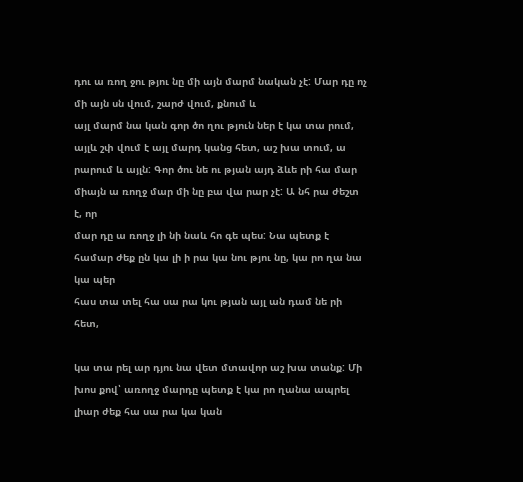դու ա ռող ջու թյու նը մի այն մարմ նական չէ: Մար դը ոչ մի այն սն վում, շարժ վում, քնում և
այլ մարմ նա կան գոր ծո ղու թյուն ներ է կա տա րում,
այլև շփ վում է այլ մարդ կանց հետ, աշ խա տում, ա րարում և այլն: Գոր ծու նե ու թյան այդ ձևե րի հա մար միայն ա ռողջ մար մի նը բա վա րար չէ: Ա նհ րա ժեշտ է, որ
մար դը ա ռողջ լի նի նաև հո գե պես: Նա պետք է համար ժեք ըն կա լի ի րա կա նու թյու նը, կա րո ղա նա կա պեր
հաս տա տել հա սա րա կու թյան այլ ան դամ նե րի հետ,

կա տա րել ար դյու նա վետ մտավոր աշ խա տանք: Մի
խոս քով՝ առողջ մարդը պետք է կա րո ղանա ապրել լիար ժեք հա սա րա կա կան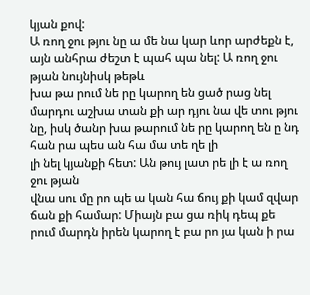կյան քով:
Ա ռող ջու թյու նը ա մե նա կար ևոր արժեքն է, այն անհրա ժեշտ է պահ պա նել: Ա ռող ջու թյան նույնիսկ թեթև
խա թա րում նե րը կարող են ցած րաց նել մարդու աշխա տան քի ար դյու նա վե տու թյու նը, իսկ ծանր խա թարում նե րը կարող են ը նդ հան րա պես ան հա մա տե ղե լի
լի նել կյանքի հետ: Ան թույ լատ րե լի է ա ռող ջու թյան
վնա սու մը րո պե ա կան հա ճույ քի կամ զվար ճան քի համար: Միայն բա ցա ռիկ դեպ քե րում մարդն իրեն կարող է բա րո յա կան ի րա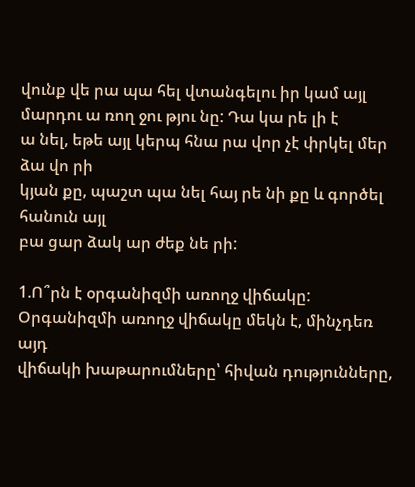վունք վե րա պա հել վտանգելու իր կամ այլ մարդու ա ռող ջու թյու նը: Դա կա րե լի է
ա նել, եթե այլ կերպ հնա րա վոր չէ փրկել մեր ձա վո րի
կյան քը, պաշտ պա նել հայ րե նի քը և գործել հանուն այլ
բա ցար ձակ ար ժեք նե րի:

1.Ո՞րն է օրգանիզմի առողջ վիճակը:
Օրգանիզմի առողջ վիճակը մեկն է, մինչդեռ այդ
վիճակի խաթարումները՝ հիվան դությունները,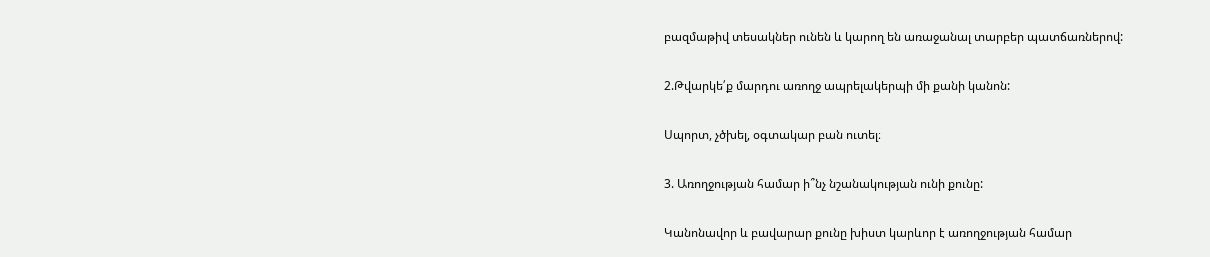բազմաթիվ տեսակներ ունեն և կարող են առաջանալ տարբեր պատճառներով:

2.Թվարկե՛ք մարդու առողջ ապրելակերպի մի քանի կանոն:

Սպորտ, չծխել, օգտակար բան ուտել։

3. Առողջության համար ի՞նչ նշանակության ունի քունը:

Կանոնավոր և բավարար քունը խիստ կարևոր է առողջության համար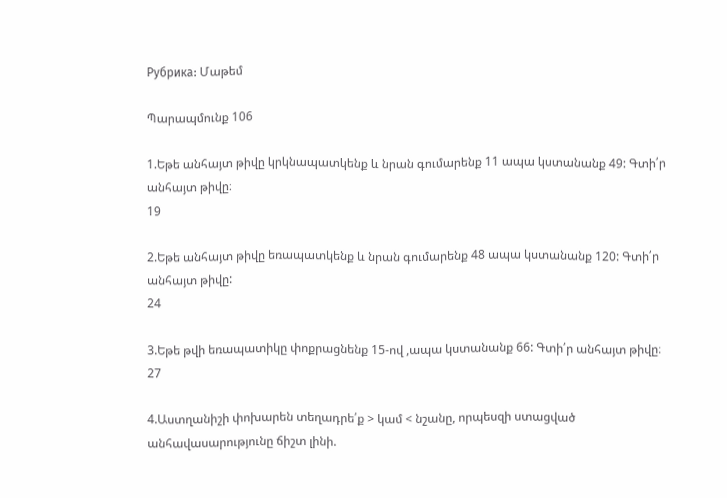Рубрика: Մաթեմ

Պարապմունք 106

1.Եթե անհայտ թիվը կրկնապատկենք և նրան գումարենք 11 ապա կստանանք 49: Գտի՛ր անհայտ թիվը։
19

2.Եթե անհայտ թիվը եռապատկենք և նրան գումարենք 48 ապա կստանանք 120: Գտի՛ր անհայտ թիվը:
24

3.Եթե թվի եռապատիկը փոքրացնենք 15-ով ,ապա կստանանք 66: Գտի՛ր անհայտ թիվը։
27

4.Աստղանիշի փոխարեն տեղադրե՛ք > կամ < նշանը, որպեսզի ստացված անհավասարությունը ճիշտ լինի.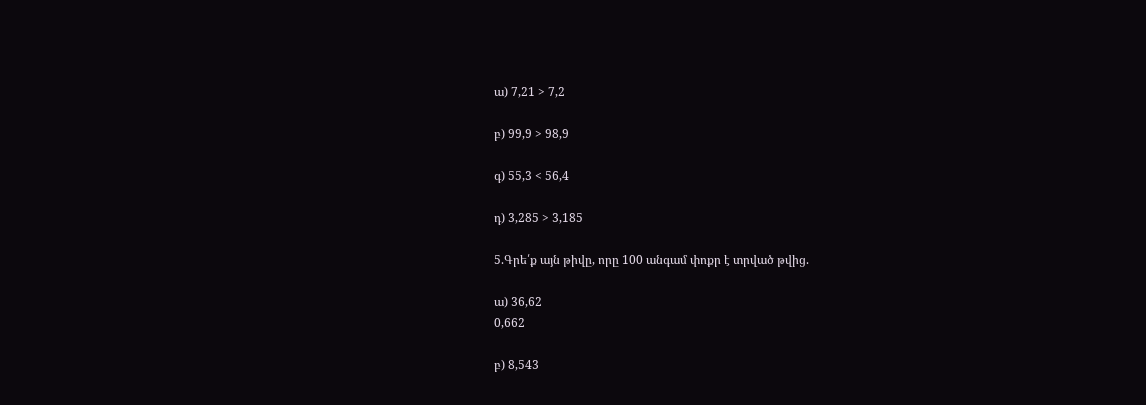ա) 7,21 > 7,2

բ) 99,9 > 98,9

գ) 55,3 < 56,4

դ) 3,285 > 3,185

5.Գրե՛ք այն թիվը, որը 100 անգամ փոքր է տրված թվից.

ա) 36,62
0,662

բ) 8,543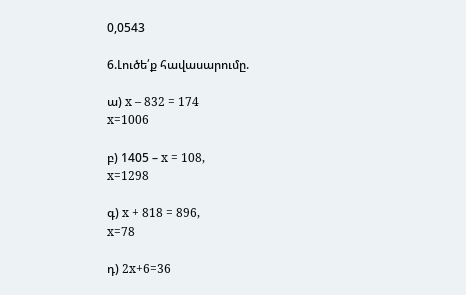0,0543

6.Լուծե՛ք հավասարումը.

ա) x – 832 = 174
x=1006

բ) 1405 – x = 108,
x=1298

գ) x + 818 = 896,
x=78

դ) 2x+6=36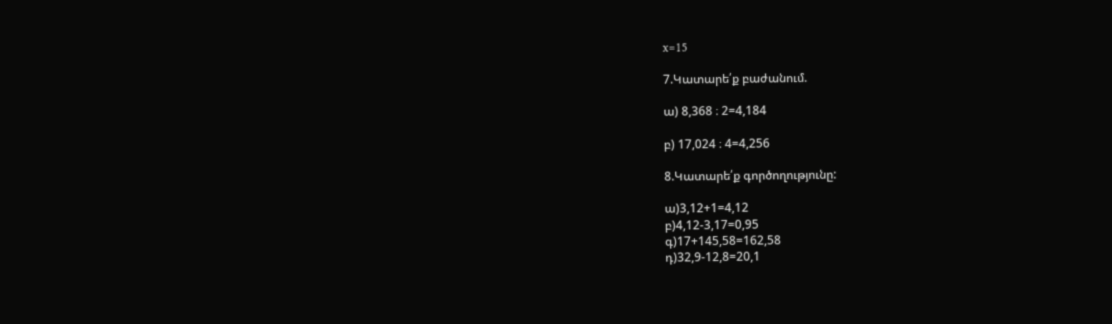x=15

7.Կատարե՛ք բաժանում.

ա) 8,368 ։ 2=4,184

բ) 17,024 ։ 4=4,256

8.Կատարե՛ք գործողությունը:

ա)3,12+1=4,12
բ)4,12-3,17=0,95
գ)17+145,58=162,58
դ)32,9-12,8=20,1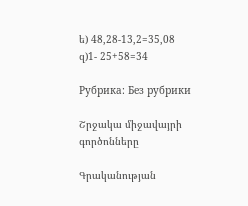ե) 48,28-13,2=35,08
զ)1- 25+58=34

Рубрика: Без рубрики

Շրջակա միջավայրի գործոնները

Գրականության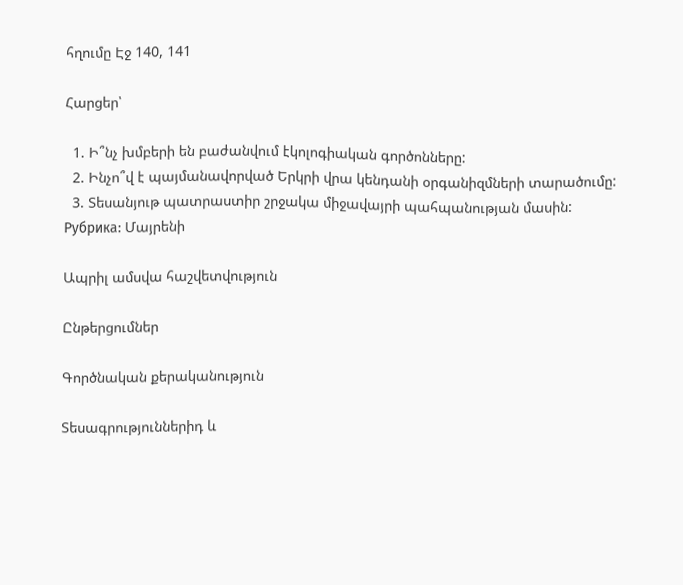հղումը Էջ 140, 141

Հարցեր՝

  1. Ի՞նչ խմբերի են բաժանվում էկոլոգիական գործոնները:
  2. Ինչո՞վ է պայմանավորված Երկրի վրա կենդանի օրգանիզմների տարածումը:
  3. Տեսանյութ պատրաստիր շրջակա միջավայրի պահպանության մասին:
Рубрика: Մայրենի

Ապրիլ ամսվա հաշվետվություն

Ընթերցումներ

Գործնական քերականություն

Տեսագրություններիդ և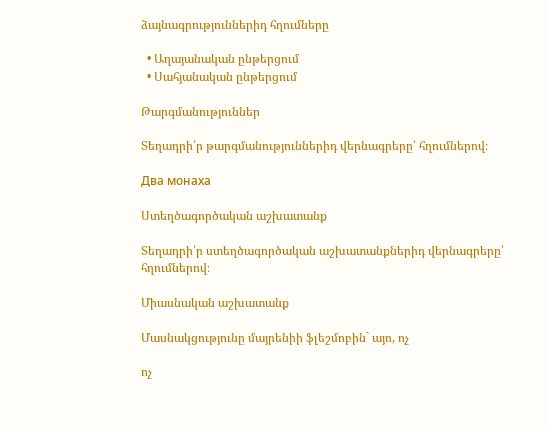ձայնագրություններիդ հղումները

  • Աղայանական ընթերցում
  • Սահյանական ընթերցում

Թարգմանություններ

Տեղադրի՛ր թարգմանություններիդ վերնագրերը՝ հղումներով։

Два монаха

Ստեղծագործական աշխատանք

Տեղադրի՛ր ստեղծագործական աշխատանքներիդ վերնագրերը՝ հղումներով։

Միասնական աշխատանք

Մասնակցությունը մայրենիի ֆլեշմոբին` այո, ոչ

ոչ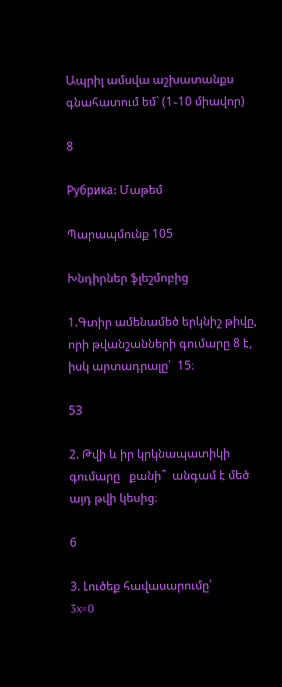Ապրիլ ամսվա աշխատանքս գնահատում եմ` (1֊10 միավոր)

8

Рубрика: Մաթեմ

Պարապմունք 105

Խնդիրներ ֆլեշմոբից

1.Գտիր ամենամեծ երկնիշ թիվը, որի թվանշանների գումարը 8 է, իսկ արտադրալը՝  15։

53

2. Թվի և իր կրկնապատիկի  գումարը   քանի՞  անգամ է մեծ այդ թվի կեսից։

6

3. Լուծեք հավասարումը՝
3x=0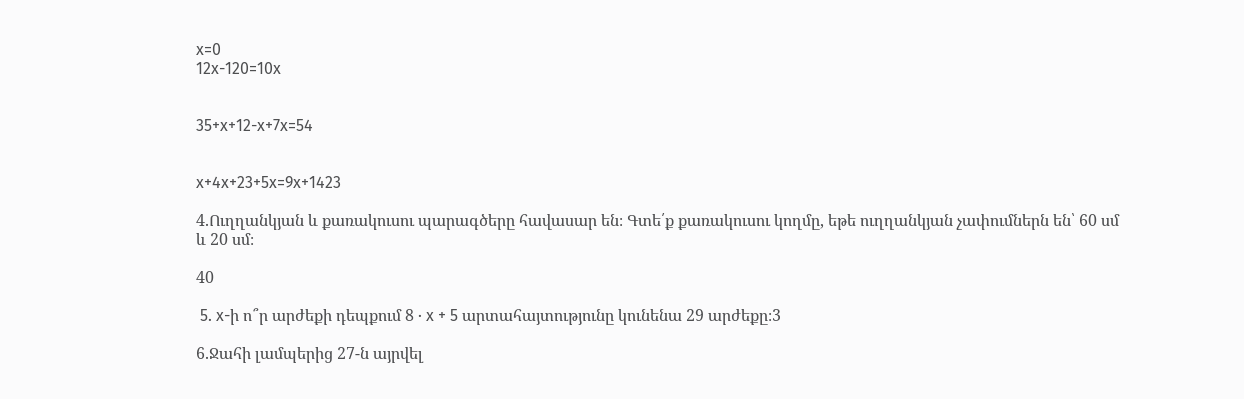x=0
12x-120=10x


35+x+12-x+7x=54


x+4x+23+5x=9x+1423

4.Ուղղանկյան և քառակուսու պարագծերը հավասար են։ Գտե՛ք քառակուսու կողմը, եթե ուղղանկյան չափումներն են՝ 60 սմ և 20 սմ։

40

 5. x-ի ո՞ր արժեքի դեպքում 8 ⋅ x + 5 արտահայտությունը կունենա 29 արժեքը։3

6.Ջահի լամպերից 27-ն այրվել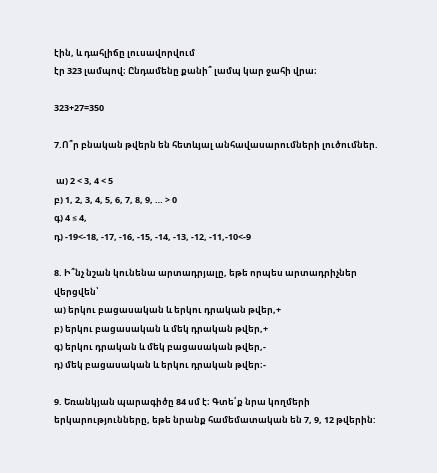էին, և դահլիճը լուսավորվում
էր 323 լամպով։ Ընդամենը քանի՞ լամպ կար ջահի վրա։

323+27=350

7.Ո՞ր բնական թվերն են հետևյալ անհավասարումների լուծումներ.

 ա) 2 < 3, 4 < 5
բ) 1, 2, 3, 4, 5, 6, 7, 8, 9, … > 0
գ) 4 ≤ 4,
դ) -19<-18, -17, -16, -15, -14, -13, -12, -11,-10<-9

8. Ի՞նչ նշան կունենա արտադրյալը, եթե որպես արտադրիչներ
վերցվեն՝
ա) երկու բացասական և երկու դրական թվեր,+
բ) երկու բացասական և մեկ դրական թվեր,+
գ) երկու դրական և մեկ բացասական թվեր,-
դ) մեկ բացասական և երկու դրական թվեր։-

9. Եռանկյան պարագիծը 84 սմ է։ Գտե՛ք նրա կողմերի երկարությունները, եթե նրանք համեմատական են 7, 9, 12 թվերին: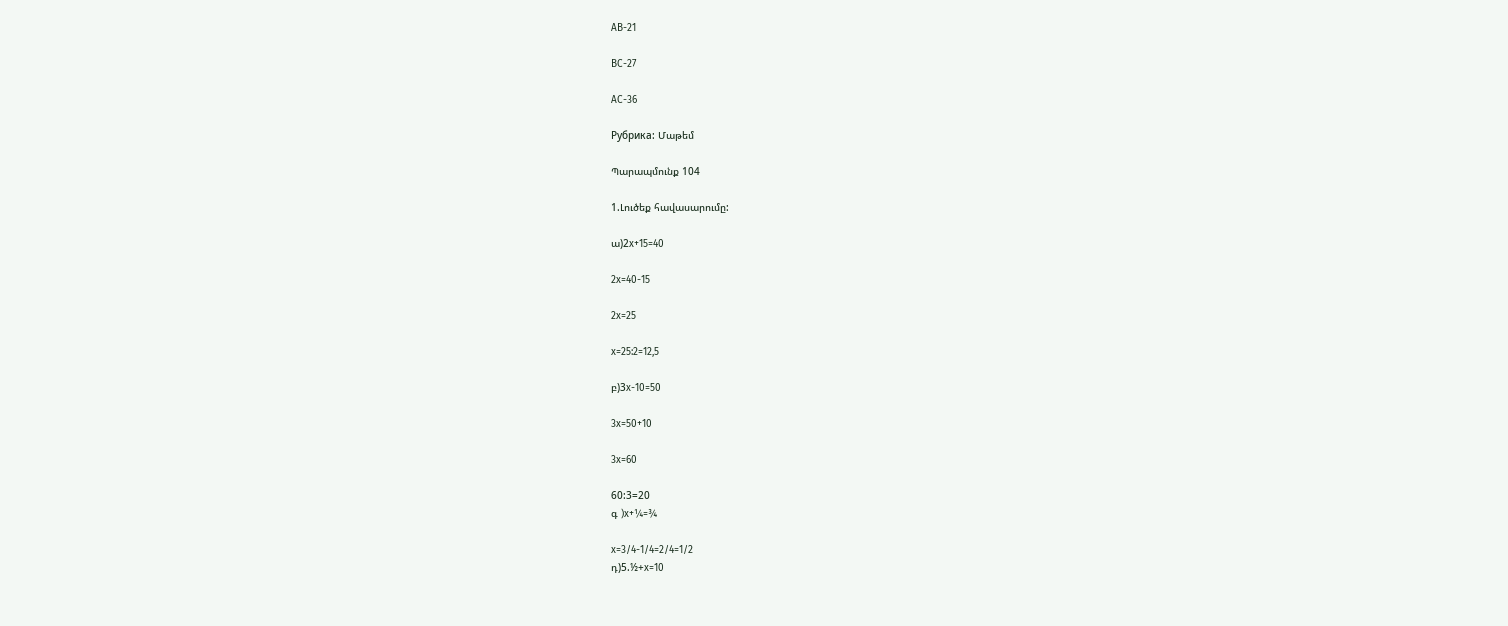AB-21

BC-27

AC-36

Рубрика: Մաթեմ

Պարապմունք 104

1.Լուծեք հավասարումը:

ա)2x+15=40

2x=40-15

2x=25

x=25:2=12,5

բ)3x-10=50

3x=50+10

3x=60

60:3=20
գ )x+¼=¾

x=3/4-1/4=2/4=1/2
դ)5.½+x=10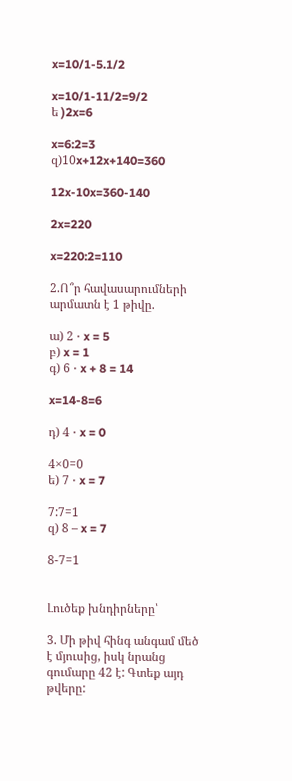x=10/1-5.1/2

x=10/1-11/2=9/2
ե )2x=6

x=6:2=3
զ)10x+12x+140=360

12x-10x=360-140

2x=220

x=220:2=110

2.Ո՞ր հավասարումների արմատն է 1 թիվը.

ա) 2 ⋅ x = 5
բ) x = 1
գ) 6 ⋅ x + 8 = 14

x=14-8=6

դ) 4 ⋅ x = 0

4×0=0
ե) 7 ⋅ x = 7

7:7=1
զ) 8 – x = 7

8-7=1


Լուծեք խնդիրները՝

3. Մի թիվ հինգ անգամ մեծ է մյուսից, իսկ նրանց գումարը 42 է: Գտեք այդ թվերը: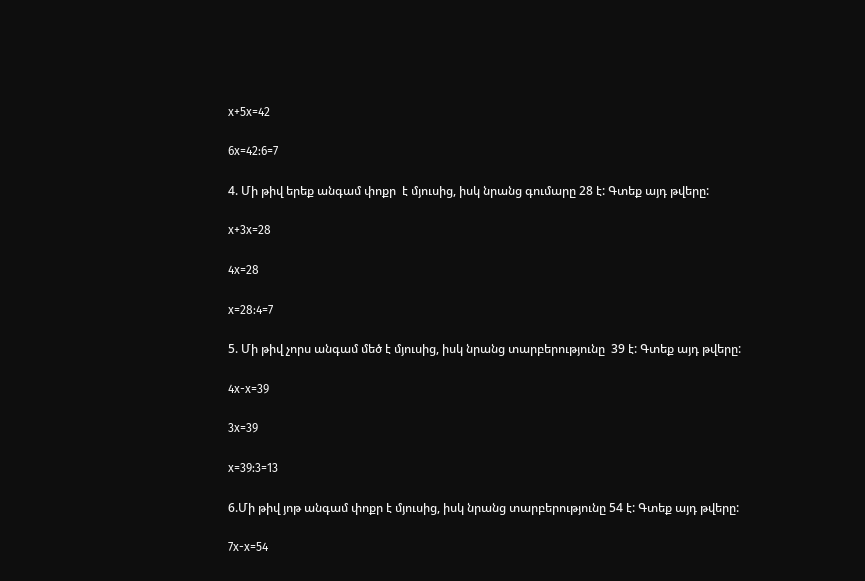x+5x=42

6x=42:6=7

4. Մի թիվ երեք անգամ փոքր  է մյուսից, իսկ նրանց գումարը 28 է: Գտեք այդ թվերը:

x+3x=28

4x=28

x=28:4=7

5. Մի թիվ չորս անգամ մեծ է մյուսից, իսկ նրանց տարբերությունը  39 է: Գտեք այդ թվերը:

4x-x=39

3x=39

x=39:3=13

6.Մի թիվ յոթ անգամ փոքր է մյուսից, իսկ նրանց տարբերությունը 54 է: Գտեք այդ թվերը:

7x-x=54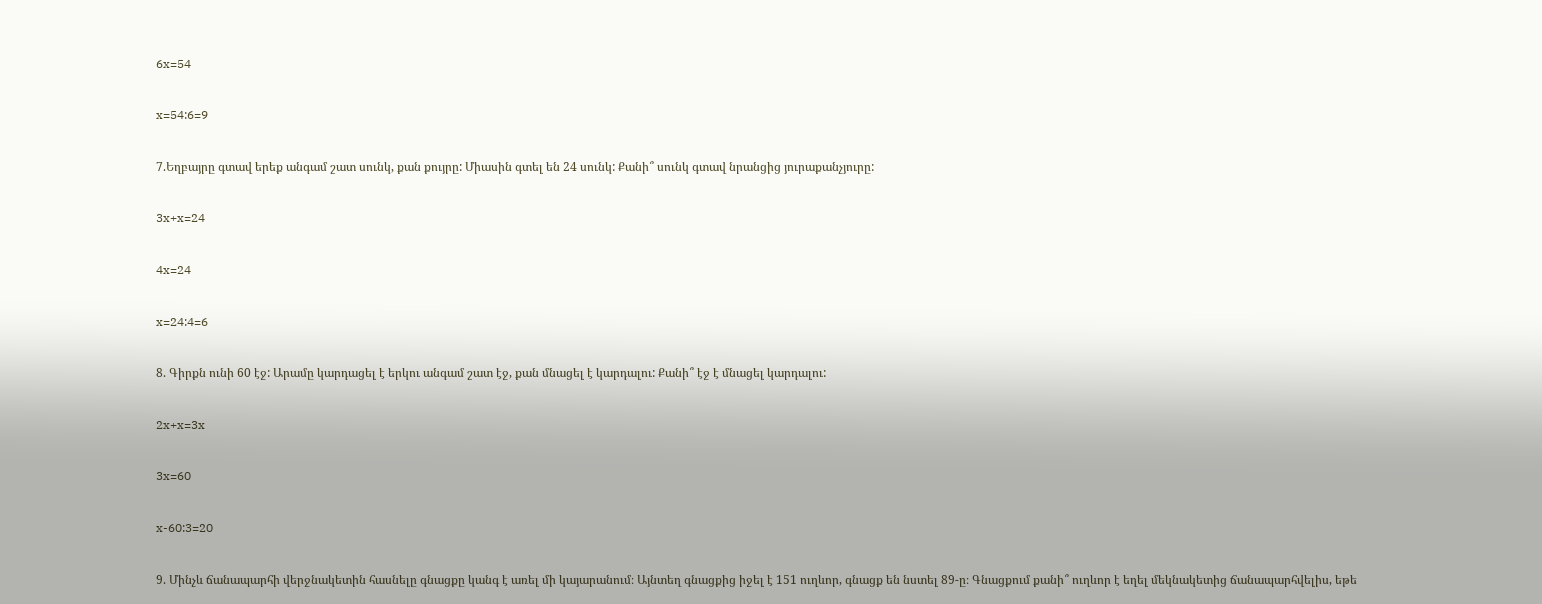6x=54

x=54:6=9

7.Եղբայրը գտավ երեք անգամ շատ սունկ, քան քույրը: Միասին գտել են 24 սունկ: Քանի՞ սունկ գտավ նրանցից յուրաքանչյուրը:

3x+x=24

4x=24

x=24:4=6

8. Գիրքն ունի 60 էջ: Արամը կարդացել է երկու անգամ շատ էջ, քան մնացել է կարդալու: Քանի՞ էջ է մնացել կարդալու:

2x+x=3x

3x=60

x-60:3=20

9. Մինչև ճանապարհի վերջնակետին հասնելը գնացքը կանգ է առել մի կայարանում։ Այնտեղ գնացքից իջել է 151 ուղևոր, գնացք են նստել 89-ը։ Գնացքում քանի՞ ուղևոր է եղել մեկնակետից ճանապարհվելիս, եթե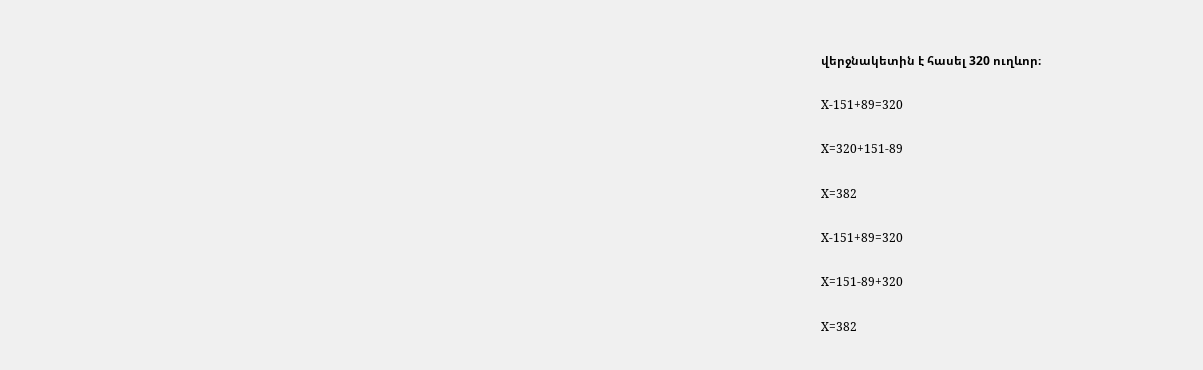վերջնակետին է հասել 320 ուղևոր։

X-151+89=320

X=320+151-89

X=382

X-151+89=320

X=151-89+320

X=382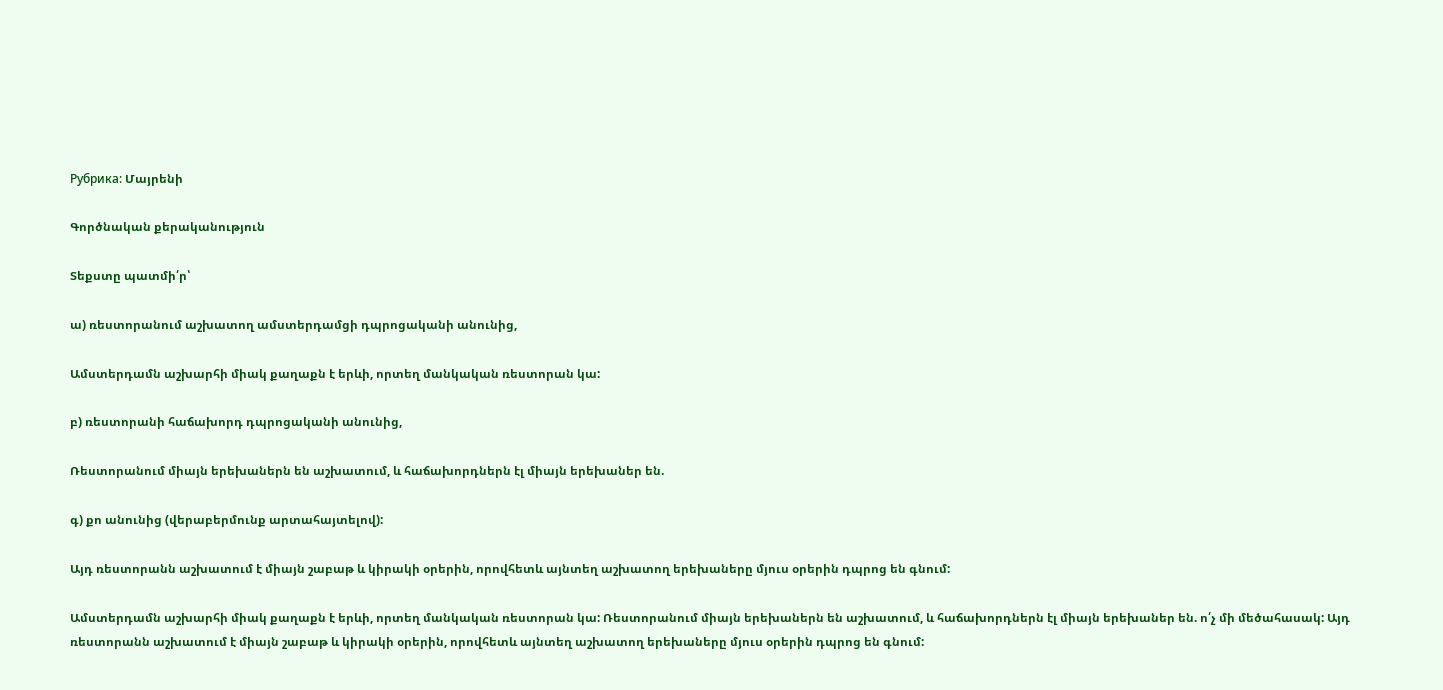Рубрика: Մայրենի

Գործնական քերականություն

Տեքստը պատմի՛ր՝

ա) ռեստորանում աշխատող ամստերդամցի դպրոցականի անունից,

Ամստերդամն աշխարհի միակ քաղաքն է երևի, որտեղ մանկական ռեստորան կա:

բ) ռեստորանի հաճախորդ դպրոցականի անունից,

Ռեստորանում միայն երեխաներն են աշխատում, և հաճախորդներն էլ միայն երեխաներ են.

գ) քո անունից (վերաբերմունք արտահայտելով):

Այդ ռեստորանն աշխատում է միայն շաբաթ և կիրակի օրերին, որովհետև այնտեղ աշխատող երեխաները մյուս օրերին դպրոց են գնում:

Ամստերդամն աշխարհի միակ քաղաքն է երևի, որտեղ մանկական ռեստորան կա: Ռեստորանում միայն երեխաներն են աշխատում, և հաճախորդներն էլ միայն երեխաներ են. ո՛չ մի մեծահասակ: Այդ ռեստորանն աշխատում է միայն շաբաթ և կիրակի օրերին, որովհետև այնտեղ աշխատող երեխաները մյուս օրերին դպրոց են գնում: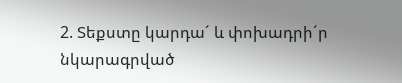2. Տեքստը կարդա´ և փոխադրի´ր նկարագրված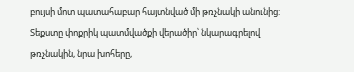բույսի մոտ պատահաբար հայտնված մի թռչնակի անունից: Տեքստը փոքրիկ պատմվածքի վերածիր՝ նկարագրելով թռչնակին, նրա խոհերը,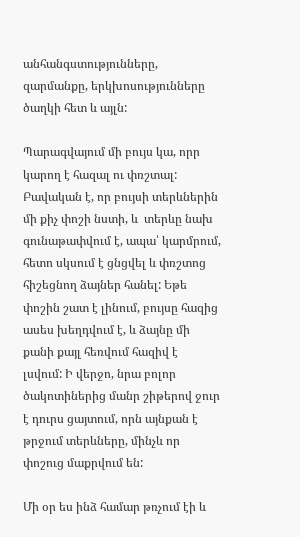անհանգստությունները, զարմանքը, երկխոսությունները ծաղկի հետ և այլն:

Պարագվայում մի բույս կա, որր կարող է հազալ ու փռշտալ: Բավական է, որ բույսի տերևներին մի քիչ փոշի նստի, և  տերևը նախ գունաթափվում է, ապա՝ կարմրում, հետո սկսում է ցնցվել և փռշտոց  հիշեցնող ձայներ հանել: Եթե փոշին շատ է լինում, բույսը հազից ասես խեղդվում է, և ձայնը մի քանի քայլ հեռվում հազիվ է  լսվում: Ի վերջո, նրա բոլոր ծակոտիներից մանր շիթերով ջուր է դուրս ցայտում, որն այնքան է թրջում տերևները, մինչև որ փոշուց մաքրվում են:

Մի օր ես ինձ համար թռչում էի և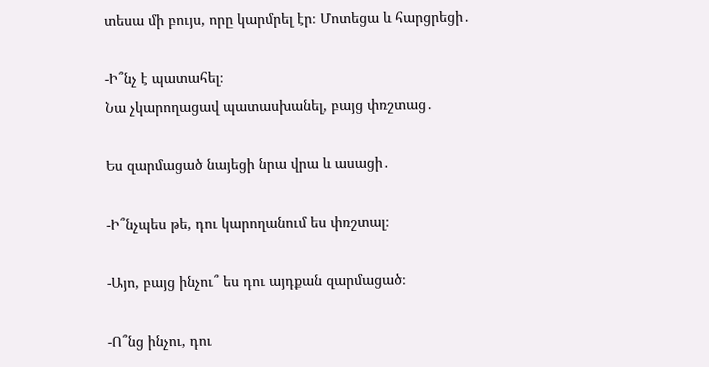տեսա մի բույս, որը կարմրել էր։ Մոտեցա և հարցրեցի․

-Ի՞նչ է պատահել։
Նա չկարողացավ պատասխանել, բայց փռշտաց․

Ես զարմացած նայեցի նրա վրա և ասացի․

-Ի՞նչպես թե, դու կարողանում ես փռշտալ։

-Այո, բայց ինչու՞ ես դու այդքան զարմացած։

-Ո՞նց ինչու, դու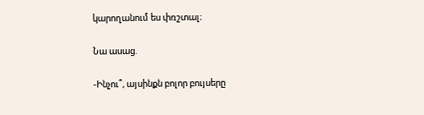կարողանում ես փռշտալ։

Նա ասաց.

-Ինչու՞, այսինքն բոլոր բույսերը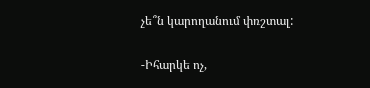չե՞ն կարողանում փռշտալ:

-Իհարկե ոչ,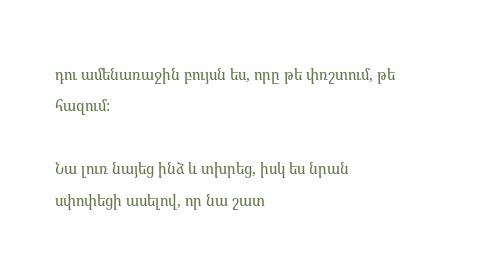դու ամենառաջին բույսն ես, որը թե փռշտում, թե հազում:

Նա լուռ նայեց ինձ և տխրեց, իսկ ես նրան սփոփեցի ասելով, որ նա շատ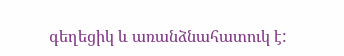գեղեցիկ և առանձնահատուկ է: